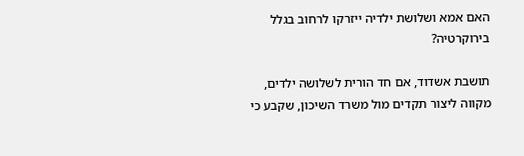האם אמא ושלושת ילדיה ייזרקו לרחוב בגלל בירוקרטיה?

תושבת אשדוד, אם חד הורית לשלושה ילדים, מקווה ליצור תקדים מול משרד השיכון, שקבע כי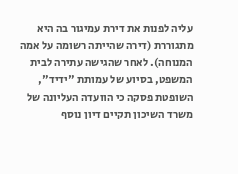עליה לפנות את דירת עמיגור בה היא מתגוררת (דירה שהייתה רשומה על אמה המנוחה). לאחר שהגישה עתירה לבית המשפט, בסיוע של עמותת "ידיד", השופטת פסקה כי הוועדה העליונה של משרד השיכון תקיים דיון נוסף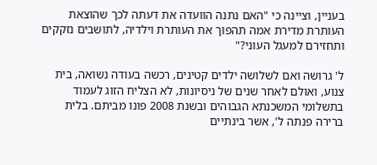בעניין, וציינה כי "האם נתנה הוועדה את דעתה לכך שהוצאת העותרת מדירת אמה תהפוך את העותרת וילדיה, לתושבים נזקקים ותחזירם למעגל העוני?"

ל' גרושה ואם לשלושה ילדים קטינים, רכשה בעודה נשואה, בית צנוע, ואולם לאחר שנים של ניסיונות, לא הצליח הזוג לעמוד בתשלומי המשכנתא הגבוהים ובשנת 2008 פונו מביתם. בלית ברירה פנתה ל', אשר בינתיים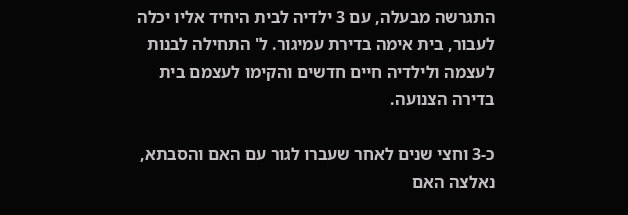התגרשה מבעלה, עם 3 ילדיה לבית היחיד אליו יכלה לעבור, בית אימה בדירת עמיגור. ל' התחילה לבנות לעצמה ולילדיה חיים חדשים והקימו לעצמם בית בדירה הצנועה.

כ-3 וחצי שנים לאחר שעברו לגור עם האם והסבתא, נאלצה האם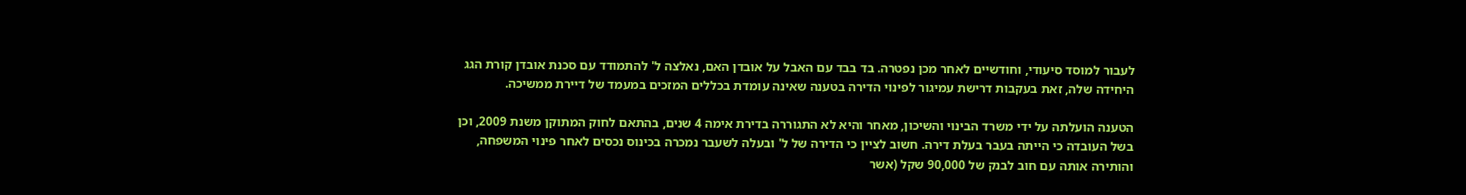לעבור למוסד סיעודי, וחודשיים לאחר מכן נפטרה. בד בבד עם האבל על אובדן האם, נאלצה ל' להתמודד עם סכנת אובדן קורת הגג היחידה שלה, זאת בעקבות דרישת עמיגור לפינוי הדירה בטענה שאינה עומדת בכללים המזכים במעמד של דיירת ממשיכה.

הטענה הועלתה על ידי משרד הבינוי והשיכון, מאחר והיא לא התגוררה בדירת אימה 4 שנים, בהתאם לחוק המתוקן משנת 2009, וכן בשל העובדה כי הייתה בעבר בעלת דירה. חשוב לציין כי הדירה של ל' ובעלה לשעבר נמכרה בכינוס נכסים לאחר פינוי המשפחה, והותירה אותה עם חוב לבנק של 90,000 שקל (אשר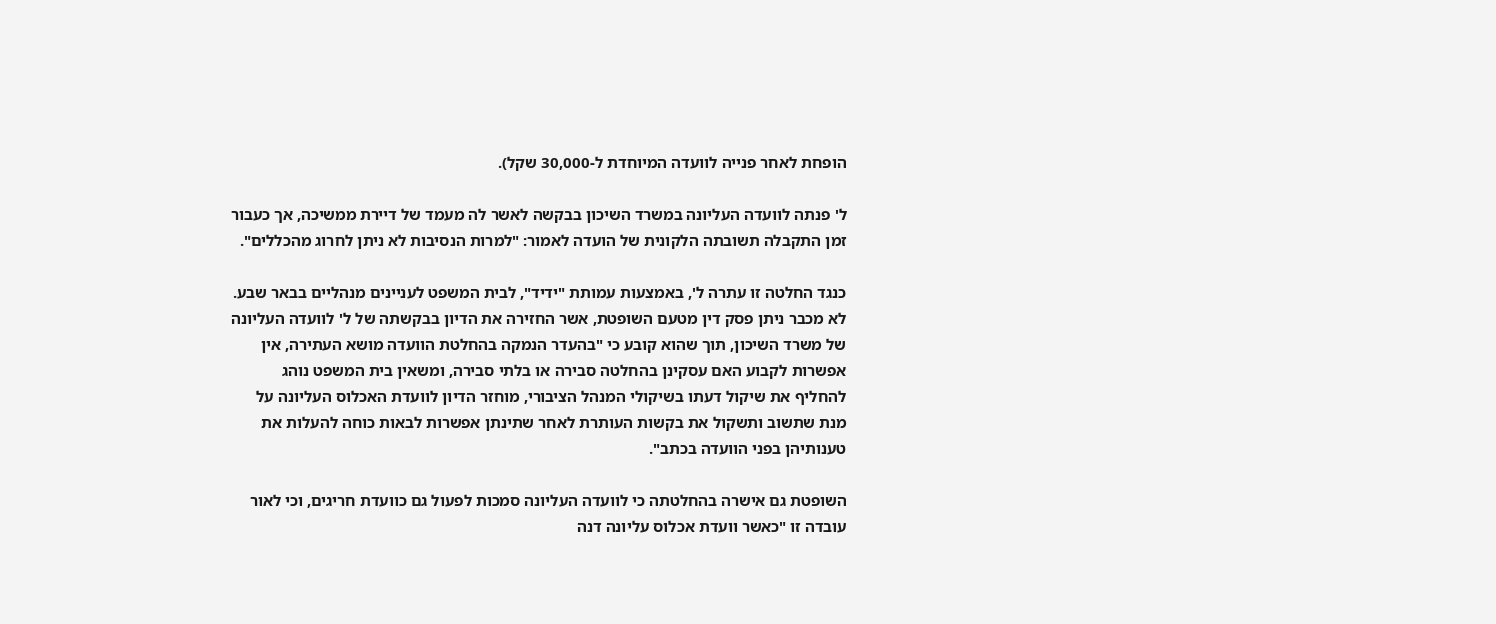הופחת לאחר פנייה לוועדה המיוחדת ל-30,000 שקל).

ל' פנתה לוועדה העליונה במשרד השיכון בבקשה לאשר לה מעמד של דיירת ממשיכה, אך כעבור זמן התקבלה תשובתה הלקונית של הועדה לאמור: "למרות הנסיבות לא ניתן לחרוג מהכללים".

כנגד החלטה זו עתרה ל', באמצעות עמותת "ידיד", לבית המשפט לעניינים מנהליים בבאר שבע. לא מכבר ניתן פסק דין מטעם השופטת, אשר החזירה את הדיון בבקשתה של ל' לוועדה העליונה של משרד השיכון, תוך שהוא קובע כי "בהעדר הנמקה בהחלטת הוועדה מושא העתירה, אין אפשרות לקבוע האם עסקינן בהחלטה סבירה או בלתי סבירה, ומשאין בית המשפט נוהג להחליף את שיקול דעתו בשיקולי המנהל הציבורי, מוחזר הדיון לוועדת האכלוס העליונה על מנת שתשוב ותשקול את בקשות העותרת לאחר שתינתן אפשרות לבאות כוחה להעלות את טענותיהן בפני הוועדה בכתב".

השופטת גם אישרה בהחלטתה כי לוועדה העליונה סמכות לפעול גם כוועדת חריגים, וכי לאור עובדה זו "כאשר וועדת אכלוס עליונה דנה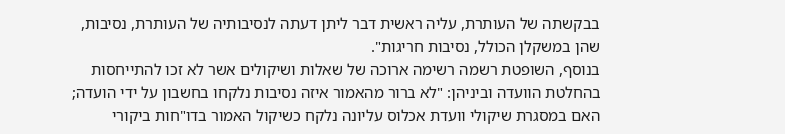בבקשתה של העותרת, עליה ראשית דבר ליתן דעתה לנסיבותיה של העותרת, נסיבות, שהן במשקלן הכולל, נסיבות חריגות".
בנוסף, השופטת רשמה רשימה ארוכה של שאלות ושיקולים אשר לא זכו להתייחסות בהחלטת הוועדה וביניהן: "לא ברור מהאמור איזה נסיבות נלקחו בחשבון על ידי הועדה; האם במסגרת שיקולי וועדת אכלוס עליונה נלקח כשיקול האמור בדו"חות ביקורי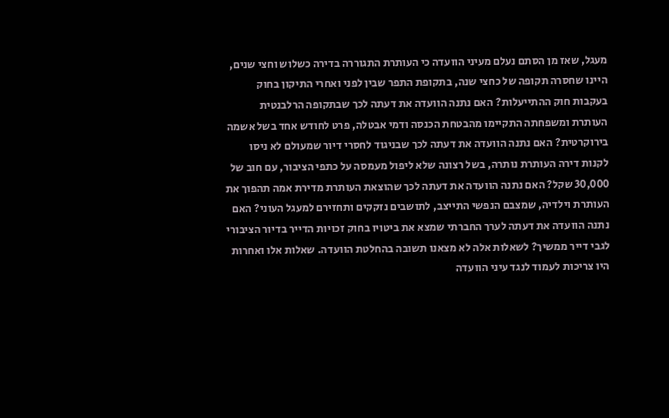מעגל, שאז מן הסתם נעלם מעיני הוועדה כי העותרת התגוררה בדירה כשלוש וחצי שנים, היינו שחסרה תקופה של כחצי שנה, בתקופת התפר שבין לפני ואחרי התיקון בחוק בעקבות חוק ההתייעלות? האם נתנה הוועדה את דעתה לכך שבתקופה הרלבנטית העותרת ומשפחתה התקיימו מהבטחת הכנסה ודמי אבטלה, פרט לחודש אחד בשל אשמה בירוקרטית? האם נתנה הוועדה את דעתה לכך שבניגוד לחסרי דיור שמעולם לא ניסו לקנות דירה העותרת נותרה, בשל רצונה שלא ליפול מעמסה על כתפי הציבור, עם חוב של 30,000 שקל? האם נתנה הוועדה את דעתה לכך שהוצאת העותרת מדירת אמה תהפוך את העותרת וילדיה, שמצבם הנפשי התייצב, לתושבים נזקקים ותחזירם למעגל העוני? האם נתנה הוועדה את דעתה לערך החברתי שמצא את ביטויו בחוק זכויות הדייר בדיור הציבורי לגבי דייר ממשיך? לשאלות אלה לא מצאנו תשובה בהחלטת הוועדה. שאלות אלו ואחרות היו צריכות לעמוד לנגד עיני הוועדה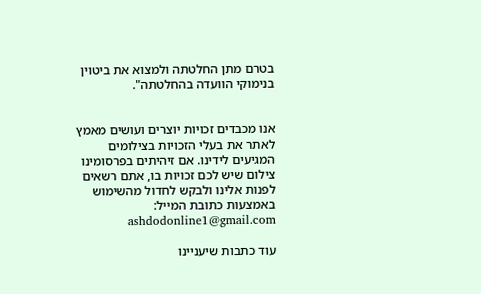בטרם מתן החלטתה ולמצוא את ביטוין בנימוקי הוועדה בהחלטתה".


אנו מכבדים זכויות יוצרים ועושים מאמץ לאתר את בעלי הזכויות בצילומים המגיעים לידינו. אם זיהיתים בפרסומינו צילום שיש לכם זכויות בו, אתם רשאים לפנות אלינו ולבקש לחדול מהשימוש באמצעות כתובת המייל: ashdodonline1@gmail.com

עוד כתבות שיעניינו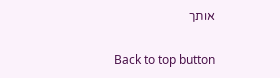אותך

Back to top button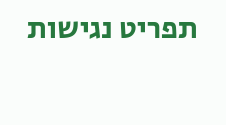תפריט נגישות